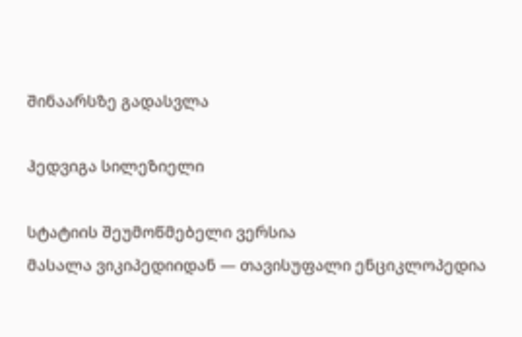შინაარსზე გადასვლა

ჰედვიგა სილეზიელი

სტატიის შეუმოწმებელი ვერსია
მასალა ვიკიპედიიდან — თავისუფალი ენციკლოპედია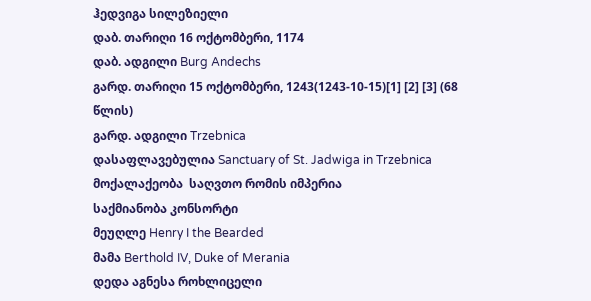ჰედვიგა სილეზიელი
დაბ. თარიღი 16 ოქტომბერი, 1174
დაბ. ადგილი Burg Andechs
გარდ. თარიღი 15 ოქტომბერი, 1243(1243-10-15)[1] [2] [3] (68 წლის)
გარდ. ადგილი Trzebnica
დასაფლავებულია Sanctuary of St. Jadwiga in Trzebnica
მოქალაქეობა  საღვთო რომის იმპერია
საქმიანობა კონსორტი
მეუღლე Henry I the Bearded
მამა Berthold IV, Duke of Merania
დედა აგნესა როხლიცელი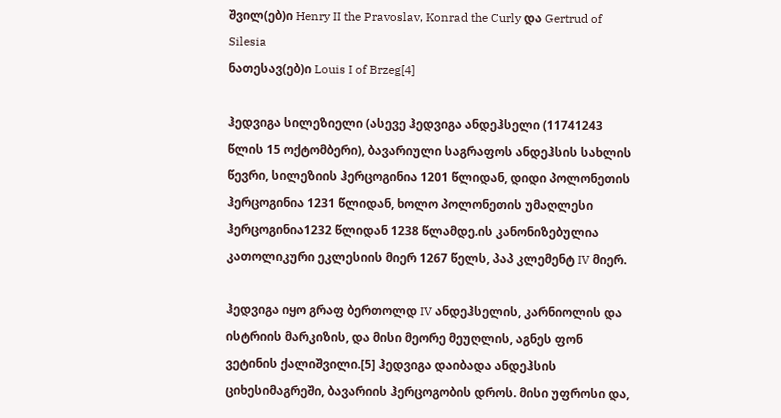შვილ(ებ)ი Henry II the Pravoslav, Konrad the Curly და Gertrud of Silesia
ნათესავ(ებ)ი Louis I of Brzeg[4]

ჰედვიგა სილეზიელი (ასევე ჰედვიგა ანდეჰსელი (11741243 წლის 15 ოქტომბერი), ბავარიული საგრაფოს ანდეჰსის სახლის წევრი, სილეზიის ჰერცოგინია 1201 წლიდან, დიდი პოლონეთის ჰერცოგინია 1231 წლიდან, ხოლო პოლონეთის უმაღლესი ჰერცოგინია1232 წლიდან 1238 წლამდე.ის კანონიზებულია კათოლიკური ეკლესიის მიერ 1267 წელს, პაპ კლემენტ IV მიერ.

ჰედვიგა იყო გრაფ ბერთოლდ IV ანდეჰსელის, კარნიოლის და ისტრიის მარკიზის, და მისი მეორე მეუღლის, აგნეს ფონ ვეტინის ქალიშვილი.[5] ჰედვიგა დაიბადა ანდეჰსის ციხესიმაგრეში, ბავარიის ჰერცოგობის დროს. მისი უფროსი და,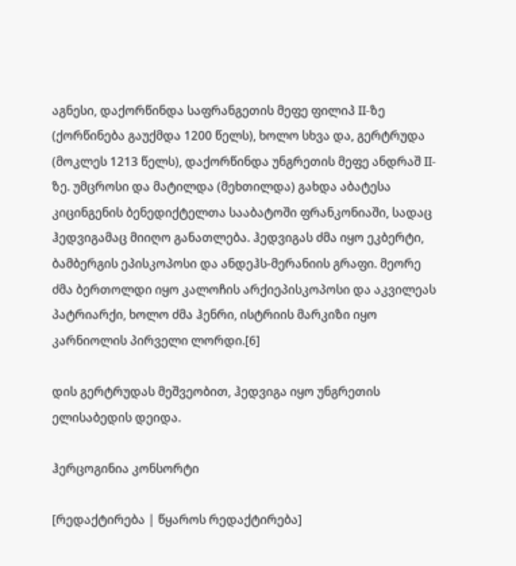აგნესი, დაქორწინდა საფრანგეთის მეფე ფილიპ II-ზე (ქორწინება გაუქმდა 1200 წელს), ხოლო სხვა და, გერტრუდა (მოკლეს 1213 წელს), დაქორწინდა უნგრეთის მეფე ანდრაშ II-ზე. უმცროსი და მატილდა (მეხთილდა) გახდა აბატესა კიცინგენის ბენედიქტელთა სააბატოში ფრანკონიაში, სადაც ჰედვიგამაც მიიღო განათლება. ჰედვიგას ძმა იყო ეკბერტი, ბამბერგის ეპისკოპოსი და ანდეჰს-მერანიის გრაფი. მეორე ძმა ბერთოლდი იყო კალოჩის არქიეპისკოპოსი და აკვილეას პატრიარქი, ხოლო ძმა ჰენრი, ისტრიის მარკიზი იყო კარნიოლის პირველი ლორდი.[6]

დის გერტრუდას მეშვეობით, ჰედვიგა იყო უნგრეთის ელისაბედის დეიდა.

ჰერცოგინია კონსორტი

[რედაქტირება | წყაროს რედაქტირება]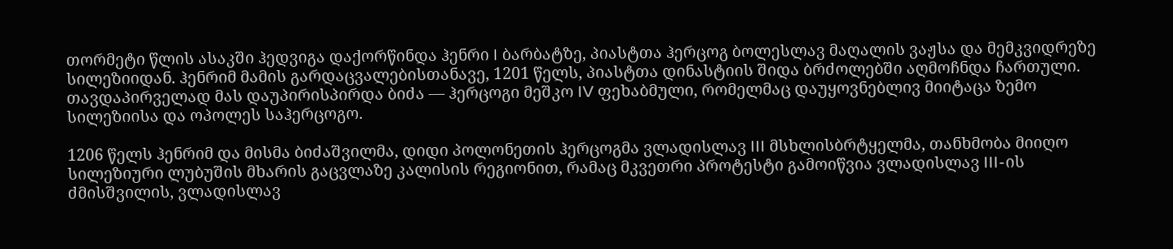თორმეტი წლის ასაკში ჰედვიგა დაქორწინდა ჰენრი I ბარბატზე, პიასტთა ჰერცოგ ბოლესლავ მაღალის ვაჟსა და მემკვიდრეზე სილეზიიდან. ჰენრიმ მამის გარდაცვალებისთანავე, 1201 წელს, პიასტთა დინასტიის შიდა ბრძოლებში აღმოჩნდა ჩართული. თავდაპირველად მას დაუპირისპირდა ბიძა — ჰერცოგი მეშკო IV ფეხაბმული, რომელმაც დაუყოვნებლივ მიიტაცა ზემო სილეზიისა და ოპოლეს საჰერცოგო.

1206 წელს ჰენრიმ და მისმა ბიძაშვილმა, დიდი პოლონეთის ჰერცოგმა ვლადისლავ III მსხლისბრტყელმა, თანხმობა მიიღო სილეზიური ლუბუშის მხარის გაცვლაზე კალისის რეგიონით, რამაც მკვეთრი პროტესტი გამოიწვია ვლადისლავ III-ის ძმისშვილის, ვლადისლავ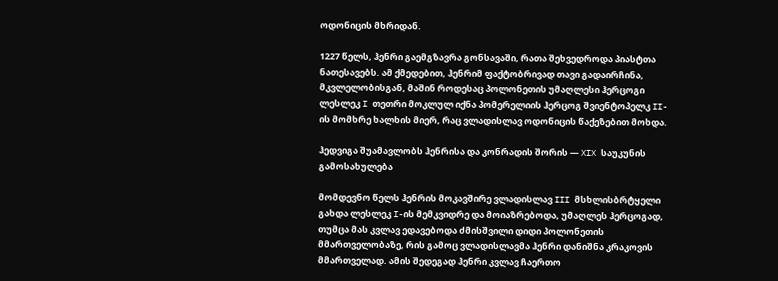ოდონიცის მხრიდან.

1227 წელს, ჰენრი გაემგზავრა გონსავაში, რათა შეხვედროდა პიასტთა ნათესავებს. ამ ქმედებით, ჰენრიმ ფაქტობრივად თავი გადაირჩინა, მკვლელობისგან, მაშინ როდესაც პოლონეთის უმაღლესი ჰერცოგი ლესლეკ I თეთრი მოკლულ იქნა პომერელიის ჰერცოგ შვიენტოპელკ II-ის მომხრე ხალხის მიერ, რაც ვლადისლავ ოდონიცის წაქეზებით მოხდა.

ჰედვიგა შუამავლობს ჰენრისა და კონრადის შორის — XIX საუკუნის გამოსახულება

მომდევნო წელს ჰენრის მოკავშირე ვლადისლავ III მსხლისბრტყელი გახდა ლესლეკ I-ის მემკვიდრე და მოიაზრებოდა, უმაღლეს ჰერცოგად, თუმცა მას კვლავ ედავებოდა ძმისშვილი დიდი პოლონეთის მმართველობაზე, რის გამოც ვლადისლავმა ჰენრი დანიშნა კრაკოვის მმართველად. ამის შედეგად ჰენრი კვლავ ჩაერთო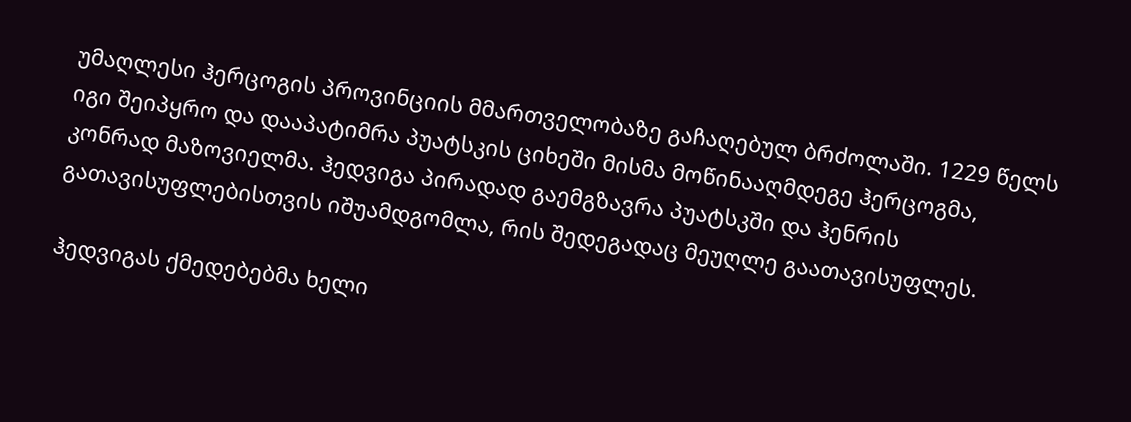უმაღლესი ჰერცოგის პროვინციის მმართველობაზე გაჩაღებულ ბრძოლაში. 1229 წელს იგი შეიპყრო და დააპატიმრა პუატსკის ციხეში მისმა მოწინააღმდეგე ჰერცოგმა, კონრად მაზოვიელმა. ჰედვიგა პირადად გაემგზავრა პუატსკში და ჰენრის გათავისუფლებისთვის იშუამდგომლა, რის შედეგადაც მეუღლე გაათავისუფლეს.

ჰედვიგას ქმედებებმა ხელი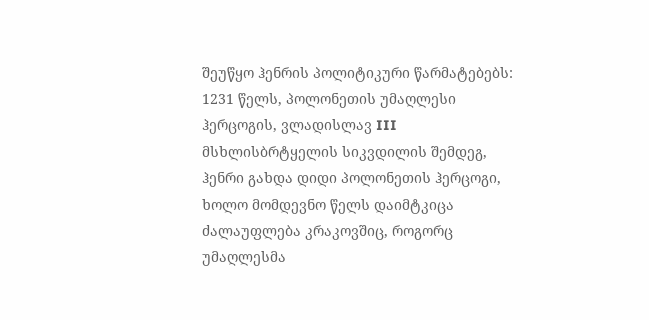შეუწყო ჰენრის პოლიტიკური წარმატებებს: 1231 წელს, პოლონეთის უმაღლესი ჰერცოგის, ვლადისლავ III მსხლისბრტყელის სიკვდილის შემდეგ, ჰენრი გახდა დიდი პოლონეთის ჰერცოგი, ხოლო მომდევნო წელს დაიმტკიცა ძალაუფლება კრაკოვშიც, როგორც უმაღლესმა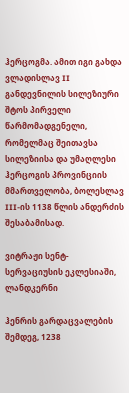ჰერცოგმა. ამით იგი გახდა ვლადისლავ II განდევნილის სილეზიური შტოს პირველი წარმომადგენელი, რომელმაც შეითავსა სილეზიისა და უმაღლესი ჰერცოგის პროვინციის მმართველობა, ბოლესლავ III-ის 1138 წლის ანდერძის შესაბამისად.

ვიტრაჟი სენტ-სერვაციუსის ეკლესიაში, ლანდკერნი

ჰენრის გარდაცვალების შემდეგ, 1238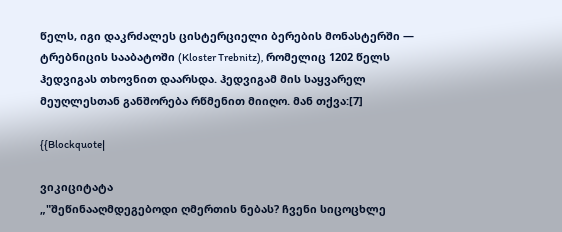წელს, იგი დაკრძალეს ცისტერციელი ბერების მონასტერში — ტრებნიცის სააბატოში (Kloster Trebnitz), რომელიც 1202 წელს ჰედვიგას თხოვნით დაარსდა. ჰედვიგამ მის საყვარელ მეუღლესთან განშორება რწმენით მიიღო. მან თქვა:[7]

{{Blockquote|

ვიკიციტატა
„"შეწინააღმდეგებოდი ღმერთის ნებას? ჩვენი სიცოცხლე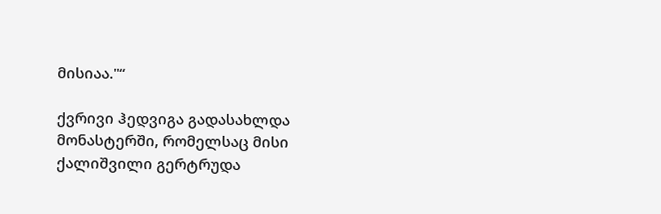მისიაა."“

ქვრივი ჰედვიგა გადასახლდა მონასტერში, რომელსაც მისი ქალიშვილი გერტრუდა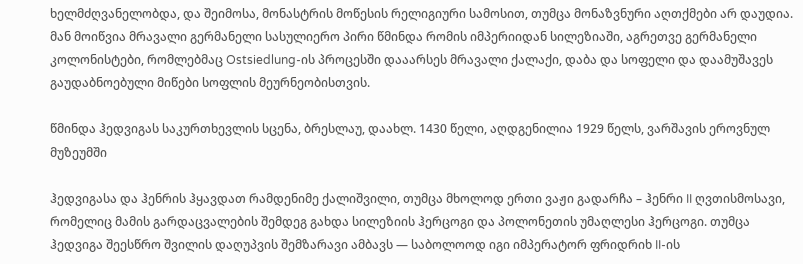ხელმძღვანელობდა, და შეიმოსა, მონასტრის მოწესის რელიგიური სამოსით, თუმცა მონაზვნური აღთქმები არ დაუდია. მან მოიწვია მრავალი გერმანელი სასულიერო პირი წმინდა რომის იმპერიიდან სილეზიაში, აგრეთვე გერმანელი კოლონისტები, რომლებმაც Ostsiedlung-ის პროცესში დააარსეს მრავალი ქალაქი, დაბა და სოფელი და დაამუშავეს გაუდაბნოებული მიწები სოფლის მეურნეობისთვის.

წმინდა ჰედვიგას საკურთხევლის სცენა, ბრესლაუ, დაახლ. 1430 წელი, აღდგენილია 1929 წელს, ვარშავის ეროვნულ მუზეუმში

ჰედვიგასა და ჰენრის ჰყავდათ რამდენიმე ქალიშვილი, თუმცა მხოლოდ ერთი ვაჟი გადარჩა – ჰენრი II ღვთისმოსავი, რომელიც მამის გარდაცვალების შემდეგ გახდა სილეზიის ჰერცოგი და პოლონეთის უმაღლესი ჰერცოგი. თუმცა ჰედვიგა შეესწრო შვილის დაღუპვის შემზარავი ამბავს — საბოლოოდ იგი იმპერატორ ფრიდრიხ II-ის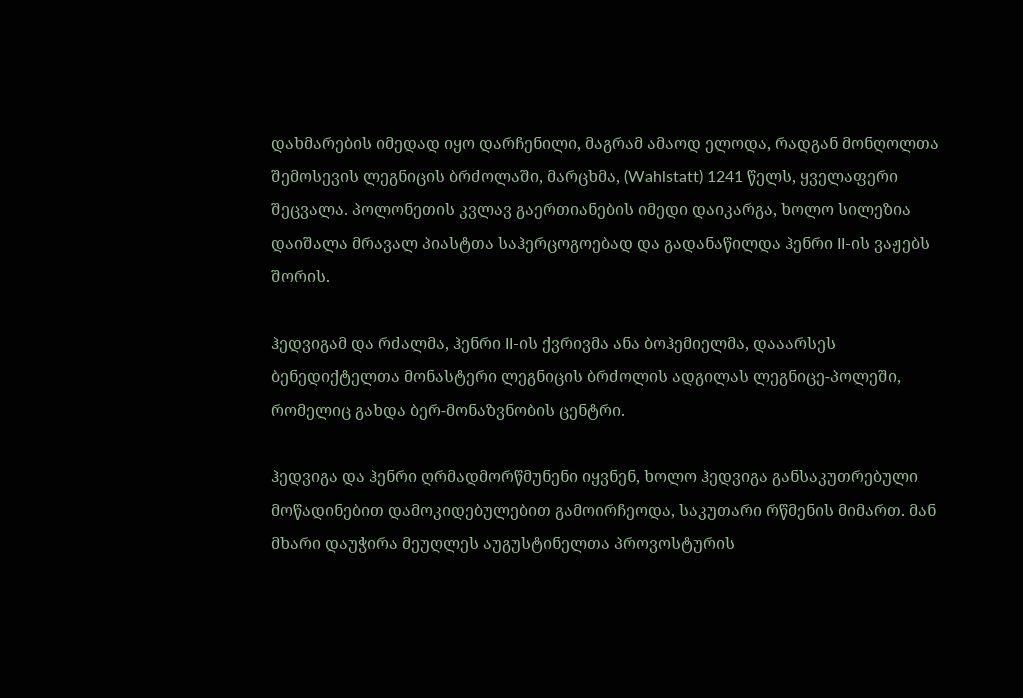დახმარების იმედად იყო დარჩენილი, მაგრამ ამაოდ ელოდა, რადგან მონღოლთა შემოსევის ლეგნიცის ბრძოლაში, მარცხმა, (Wahlstatt) 1241 წელს, ყველაფერი შეცვალა. პოლონეთის კვლავ გაერთიანების იმედი დაიკარგა, ხოლო სილეზია დაიშალა მრავალ პიასტთა საჰერცოგოებად და გადანაწილდა ჰენრი II-ის ვაჟებს შორის.

ჰედვიგამ და რძალმა, ჰენრი II-ის ქვრივმა ანა ბოჰემიელმა, დააარსეს ბენედიქტელთა მონასტერი ლეგნიცის ბრძოლის ადგილას ლეგნიცე-პოლეში, რომელიც გახდა ბერ-მონაზვნობის ცენტრი.

ჰედვიგა და ჰენრი ღრმადმორწმუნენი იყვნენ, ხოლო ჰედვიგა განსაკუთრებული მოწადინებით დამოკიდებულებით გამოირჩეოდა, საკუთარი რწმენის მიმართ. მან მხარი დაუჭირა მეუღლეს აუგუსტინელთა პროვოსტურის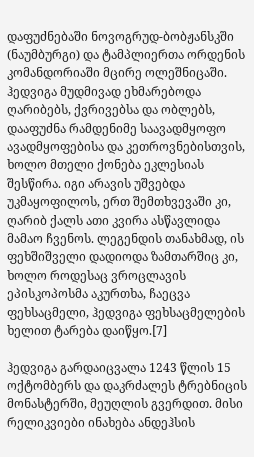დაფუძნებაში ნოვოგრუდ-ბობჟანსკში (ნაუმბურგი) და ტამპლიერთა ორდენის კომანდორიაში მცირე ოლეშნიცაში. ჰედვიგა მუდმივად ეხმარებოდა ღარიბებს, ქვრივებსა და ობლებს, დააფუძნა რამდენიმე საავადმყოფო ავადმყოფებისა და კეთროვნებისთვის, ხოლო მთელი ქონება ეკლესიას შესწირა. იგი არავის უშვებდა უკმაყოფილოს, ერთ შემთხვევაში კი, ღარიბ ქალს ათი კვირა ასწავლიდა მამაო ჩვენოს. ლეგენდის თანახმად, ის ფეხშიშველი დადიოდა ზამთარშიც კი, ხოლო როდესაც ვროცლავის ეპისკოპოსმა აკურთხა, ჩაეცვა ფეხსაცმელი, ჰედვიგა ფეხსაცმელების ხელით ტარება დაიწყო.[7]

ჰედვიგა გარდაიცვალა 1243 წლის 15 ოქტომბერს და დაკრძალეს ტრებნიცის მონასტერში, მეუღლის გვერდით. მისი რელიკვიები ინახება ანდეჰსის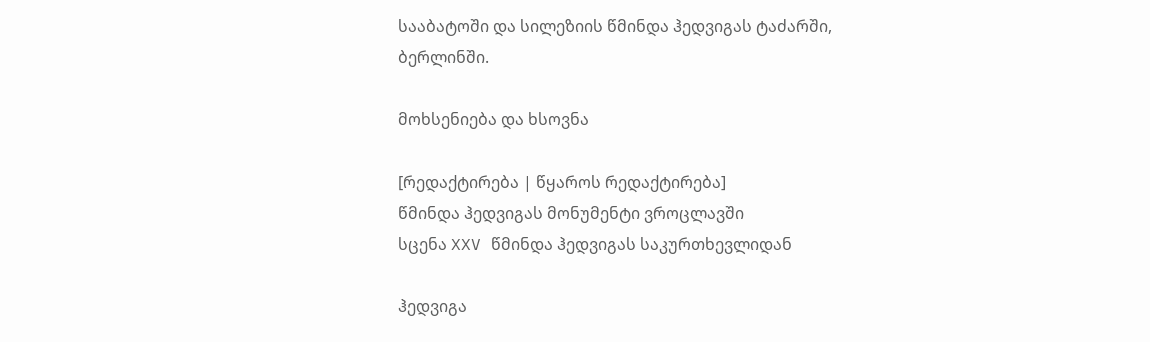სააბატოში და სილეზიის წმინდა ჰედვიგას ტაძარში, ბერლინში.

მოხსენიება და ხსოვნა

[რედაქტირება | წყაროს რედაქტირება]
წმინდა ჰედვიგას მონუმენტი ვროცლავში
სცენა XXV წმინდა ჰედვიგას საკურთხევლიდან

ჰედვიგა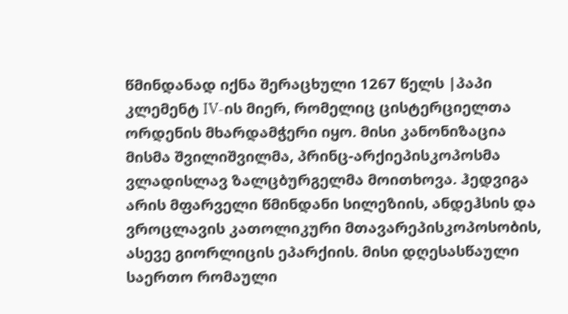წმინდანად იქნა შერაცხული 1267 წელს |პაპი კლემენტ IV-ის მიერ, რომელიც ცისტერციელთა ორდენის მხარდამჭერი იყო. მისი კანონიზაცია მისმა შვილიშვილმა, პრინც-არქიეპისკოპოსმა ვლადისლავ ზალცბურგელმა მოითხოვა. ჰედვიგა არის მფარველი წმინდანი სილეზიის, ანდეჰსის და ვროცლავის კათოლიკური მთავარეპისკოპოსობის, ასევე გიორლიცის ეპარქიის. მისი დღესასწაული საერთო რომაული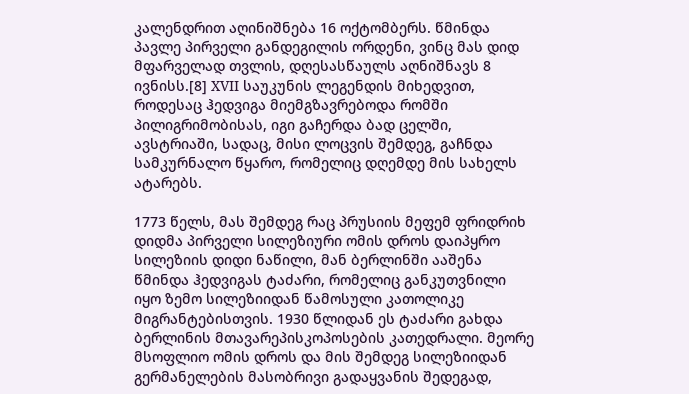კალენდრით აღინიშნება 16 ოქტომბერს. წმინდა პავლე პირველი განდეგილის ორდენი, ვინც მას დიდ მფარველად თვლის, დღესასწაულს აღნიშნავს 8 ივნისს.[8] XVII საუკუნის ლეგენდის მიხედვით, როდესაც ჰედვიგა მიემგზავრებოდა რომში პილიგრიმობისას, იგი გაჩერდა ბად ცელში, ავსტრიაში, სადაც, მისი ლოცვის შემდეგ, გაჩნდა სამკურნალო წყარო, რომელიც დღემდე მის სახელს ატარებს.

1773 წელს, მას შემდეგ რაც პრუსიის მეფემ ფრიდრიხ დიდმა პირველი სილეზიური ომის დროს დაიპყრო სილეზიის დიდი ნაწილი, მან ბერლინში ააშენა წმინდა ჰედვიგას ტაძარი, რომელიც განკუთვნილი იყო ზემო სილეზიიდან წამოსული კათოლიკე მიგრანტებისთვის. 1930 წლიდან ეს ტაძარი გახდა ბერლინის მთავარეპისკოპოსების კათედრალი. მეორე მსოფლიო ომის დროს და მის შემდეგ სილეზიიდან გერმანელების მასობრივი გადაყვანის შედეგად,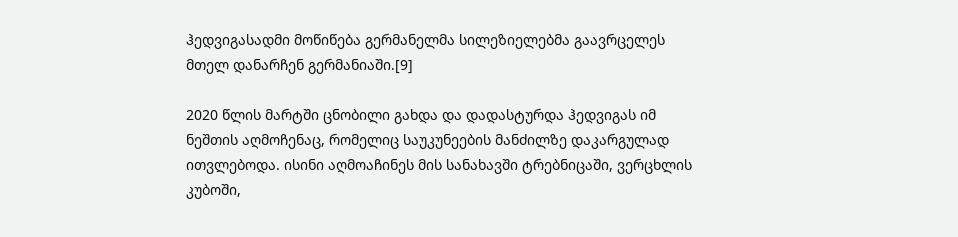ჰედვიგასადმი მოწიწება გერმანელმა სილეზიელებმა გაავრცელეს მთელ დანარჩენ გერმანიაში.[9]

2020 წლის მარტში ცნობილი გახდა და დადასტურდა ჰედვიგას იმ ნეშთის აღმოჩენაც, რომელიც საუკუნეების მანძილზე დაკარგულად ითვლებოდა. ისინი აღმოაჩინეს მის სანახავში ტრებნიცაში, ვერცხლის კუბოში,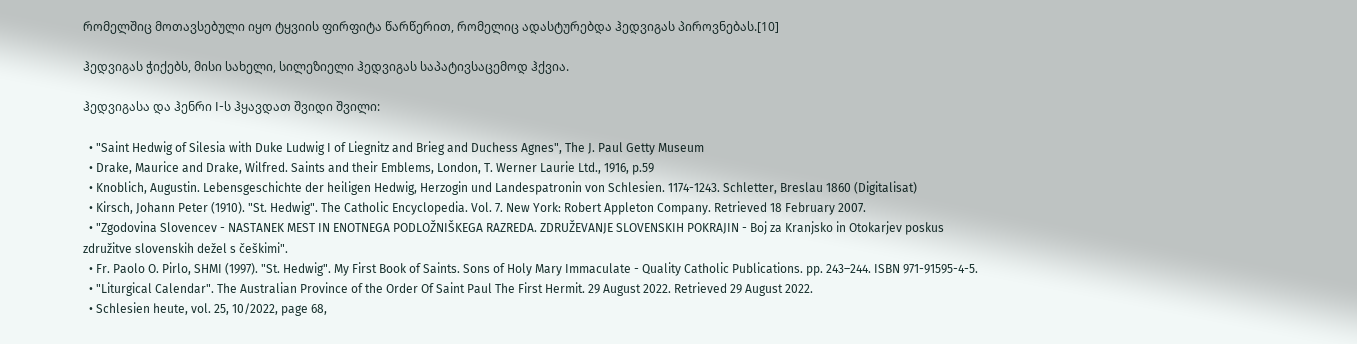რომელშიც მოთავსებული იყო ტყვიის ფირფიტა წარწერით, რომელიც ადასტურებდა ჰედვიგას პიროვნებას.[10]

ჰედვიგას ჭიქებს, მისი სახელი, სილეზიელი ჰედვიგას საპატივსაცემოდ ჰქვია.

ჰედვიგასა და ჰენრი I-ს ჰყავდათ შვიდი შვილი:

  • "Saint Hedwig of Silesia with Duke Ludwig I of Liegnitz and Brieg and Duchess Agnes", The J. Paul Getty Museum
  • Drake, Maurice and Drake, Wilfred. Saints and their Emblems, London, T. Werner Laurie Ltd., 1916, p.59
  • Knoblich, Augustin. Lebensgeschichte der heiligen Hedwig, Herzogin und Landespatronin von Schlesien. 1174-1243. Schletter, Breslau 1860 (Digitalisat)
  • Kirsch, Johann Peter (1910). "St. Hedwig". The Catholic Encyclopedia. Vol. 7. New York: Robert Appleton Company. Retrieved 18 February 2007.
  • "Zgodovina Slovencev - NASTANEK MEST IN ENOTNEGA PODLOŽNIŠKEGA RAZREDA. ZDRUŽEVANJE SLOVENSKIH POKRAJIN - Boj za Kranjsko in Otokarjev poskus združitve slovenskih dežel s češkimi".
  • Fr. Paolo O. Pirlo, SHMI (1997). "St. Hedwig". My First Book of Saints. Sons of Holy Mary Immaculate - Quality Catholic Publications. pp. 243–244. ISBN 971-91595-4-5.
  • "Liturgical Calendar". The Australian Province of the Order Of Saint Paul The First Hermit. 29 August 2022. Retrieved 29 August 2022.
  • Schlesien heute, vol. 25, 10/2022, page 68,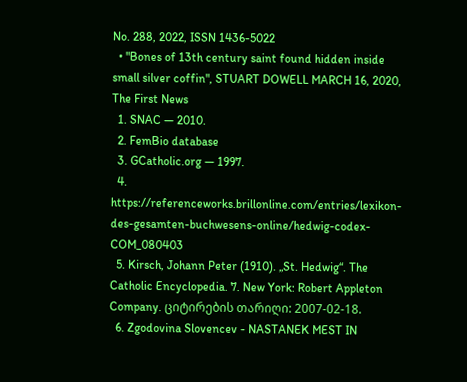No. 288, 2022, ISSN 1436-5022
  • "Bones of 13th century saint found hidden inside small silver coffin", STUART DOWELL MARCH 16, 2020, The First News
  1. SNAC — 2010.
  2. FemBio database
  3. GCatholic.org — 1997.
  4. https://referenceworks.brillonline.com/entries/lexikon-des-gesamten-buchwesens-online/hedwig-codex-COM_080403
  5. Kirsch, Johann Peter (1910). „St. Hedwig“. The Catholic Encyclopedia. 7. New York: Robert Appleton Company. ციტირების თარიღი: 2007-02-18.
  6. Zgodovina Slovencev - NASTANEK MEST IN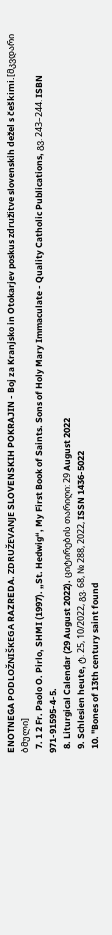ENOTNEGA PODLOŽNIŠKEGA RAZREDA. ZDRUŽEVANJE SLOVENSKIH POKRAJIN - Boj za Kranjsko in Otokarjev poskus združitve slovenskih dežel s češkimi.[მკვდარი ბმული]
  7. 1 2 Fr. Paolo O. Pirlo, SHMI (1997). „St. Hedwig“, My First Book of Saints. Sons of Holy Mary Immaculate - Quality Catholic Publications, გვ. 243–244. ISBN 971-91595-4-5.
  8. Liturgical Calendar (29 August 2022). ციტირების თარიღი: 29 August 2022
  9. Schlesien heute, ტ. 25, 10/2022, გვ. 68, № 288, 2022, ISSN 1436-5022
  10. "Bones of 13th century saint found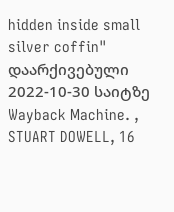hidden inside small silver coffin" დაარქივებული 2022-10-30 საიტზე Wayback Machine. , STUART DOWELL, 16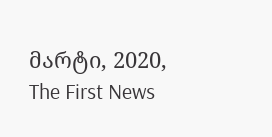მარტი, 2020, The First News